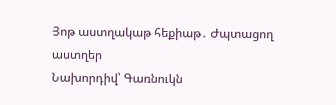Յոթ աստղակաթ հեքիաթ․ Ժպտացող աստղեր
Նախորդիվ՝ Գառնուկն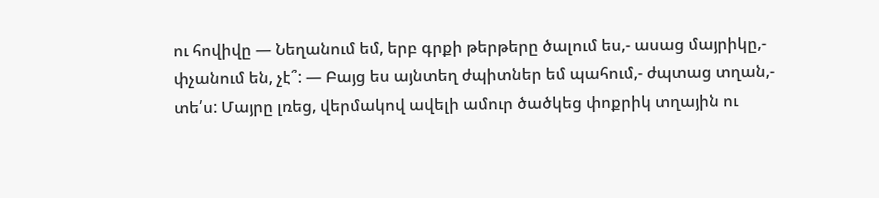ու հովիվը — Նեղանում եմ, երբ գրքի թերթերը ծալում ես,- ասաց մայրիկը,- փչանում են, չէ՞: — Բայց ես այնտեղ ժպիտներ եմ պահում,- ժպտաց տղան,- տե՛ս: Մայրը լռեց, վերմակով ավելի ամուր ծածկեց փոքրիկ տղային ու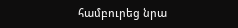համբուրեց նրա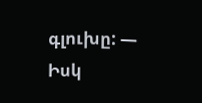գլուխը: — Իսկ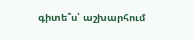գիտե՞ս՝ աշխարհում